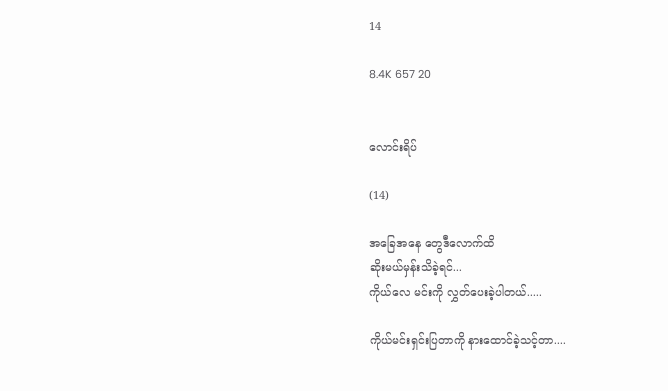14

8.4K 657 20


လောင်းရိပ်

(14)

အခြေအနေ တွေဒီလောက်ထိ
ဆိုးမယ်မှန်းသိခဲ့ရင်...
ကိုယ်လေ မင်းကို လွှတ်ပေးခဲ့ပါတယ်.....

ကိုယ်မင်းရှင်းပြတာကို နားထောင်ခဲ့သင့်တာ....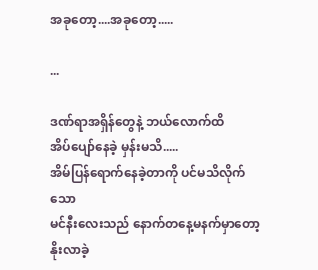အခုတော့....အခုတော့.....

...

ဒဏ်ရာအရှိန်တွေနဲ့ ဘယ်လောက်ထိ
အိပ်ပျော်နေခဲ့ မှန်းမသိ.....
အိမ်ပြန်ရောက်နေခဲ့တာကို ပင်မသိလိုက်သော
မင်နီးလေးသည် နောက်တနေ့မနက်မှာတော့
နိုးလာခဲ့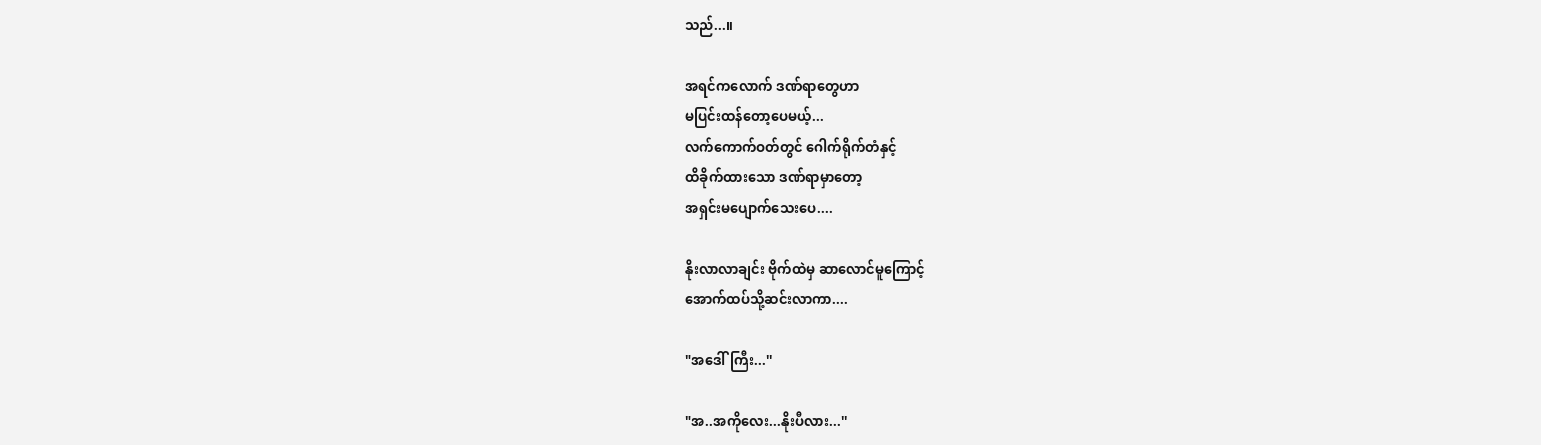သည်...။

အရင်ကလောက် ဒဏ်ရာတွေဟာ
မပြင်းထန်တော့ပေမယ့်...
လက်ကောက်ဝတ်တွင် ဂေါက်ရိုက်တံနှင့်
ထိခိုက်ထားသော ဒဏ်ရာမှာတော့
အရှင်းမပျောက်သေးပေ....

နိုးလာလာချင်း ဗိုက်ထဲမှ ဆာလောင်မူကြောင့်
အောက်ထပ်သို့ဆင်းလာကာ....

"အဒေါ်ကြီး...''

"အ..အကိုလေး...နိုးပီလား...''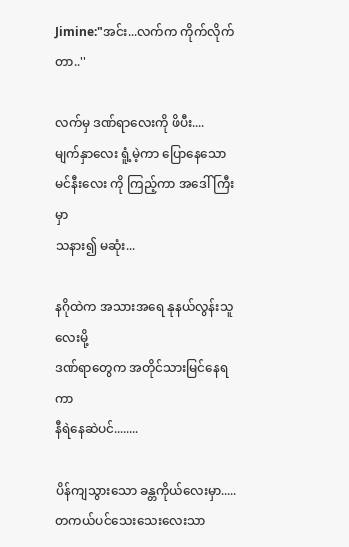Jimine:"အင်း...လက်က ကိုက်လိုက်တာ..''

လက်မှ ဒဏ်ရာလေးကို ဖိပီး....
မျက်နှာလေး ရူံ့မဲ့ကာ ပြောနေသော
မင်နီးလေး ကို ကြည့်ကာ အဒေါ်ကြီးမှာ
သနား၍ မဆုံး...

နဂိုထဲက အသားအရေ နုနယ်လွန်းသူလေးမို့
ဒဏ်ရာတွေက အတိုင်သားမြင်နေရကာ
နီရဲနေဆဲပင်........

ပိန်ကျသွားသော ခန္တကိုယ်လေးမှာ.....
တကယ်ပင်သေးသေးလေးသာ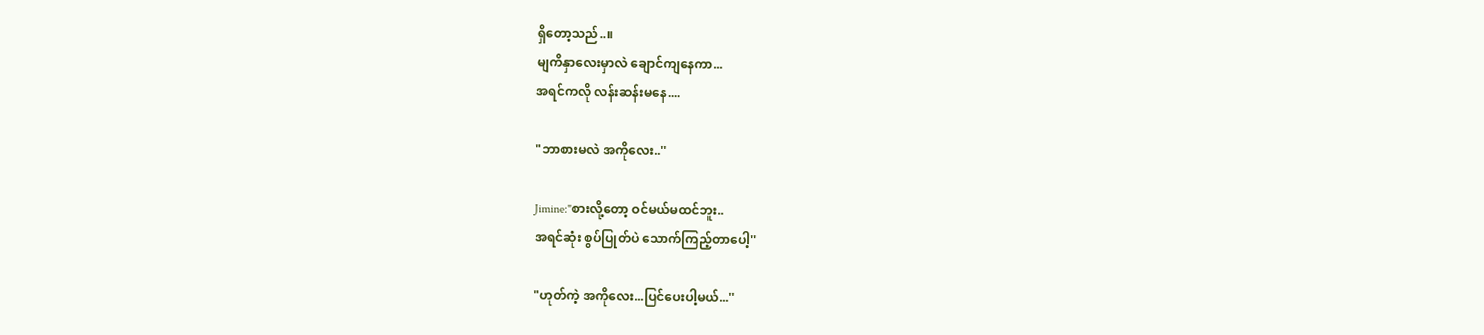ရှိတော့သည်..။
မျကိနှာလေးမှာလဲ ချောင်ကျနေကာ...
အရင်ကလို လန်းဆန်းမနေ....

"ဘာစားမလဲ အကိုလေး..''

Jimine:"စားလို့တော့ ဝင်မယ်မထင်ဘူး..
အရင်ဆုံး စွပ်ပြုတ်ပဲ သောက်ကြည့်တာပေါ့''

"ဟုတ်ကဲ့ အကိုလေး...ပြင်ပေးပါ့မယ်...''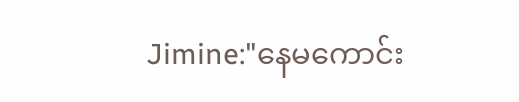Jimine:"နေမကောင်း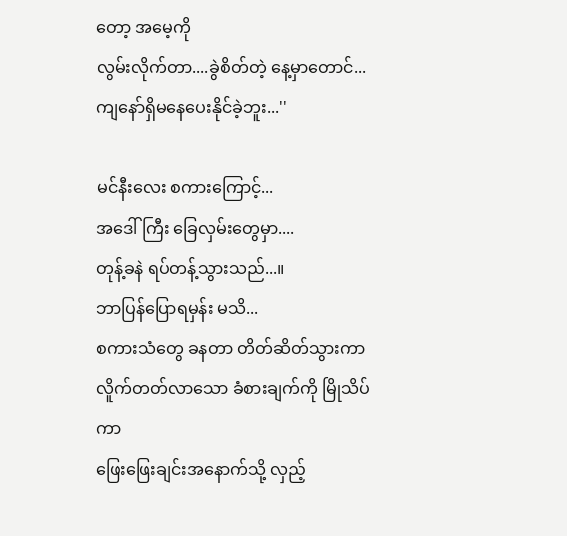တော့ အမေ့ကို
လွမ်းလိုက်တာ....ခွဲစိတ်တဲ့ နေ့မှာတောင်...
ကျနော်ရှိမနေပေးနိုင်ခဲ့ဘူး...''

မင်နီးလေး စကားကြောင့်...
အဒေါ်ကြီး ခြေလှမ်းတွေမှာ....
တုန့်ခနဲ ရပ်တန့်သွားသည်...။
ဘာပြန်ပြောရမှန်း မသိ...
စကားသံတွေ ခနတာ တိတ်ဆိတ်သွားကာ
လိူက်တတ်လာသော ခံစားချက်ကို မြိုသိပ်ကာ
ဖြေးဖြေးချင်းအနောက်သို့ လှည့်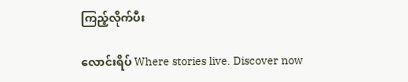ကြည့်လိုက်ပီး

လောင်းရိပ် Where stories live. Discover now